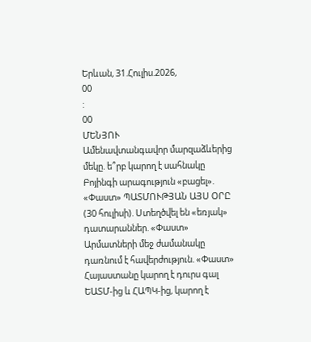Երևան, 31.Հուլիս.2026,
00
:
00
ՄԵՆՅՈՒ
Ամենավտանգավոր մարզաձևերից մեկը. ե՞րբ կարող է սահնակը Բոյինգի արագություն «բացել». «Փաստ» ՊԱՏՄՈՒԹՅԱՆ ԱՅՍ ՕՐԸ (30 հուլիսի). Ստեղծվել են «եռյակ» դատարաններ. «Փաստ» Արմատների մեջ ժամանակը դառնում է հավերժություն. «Փաստ» Հայաստանը կարող է դուրս գալ ԵԱՏՄ-ից և ՀԱՊԿ-ից, կարող է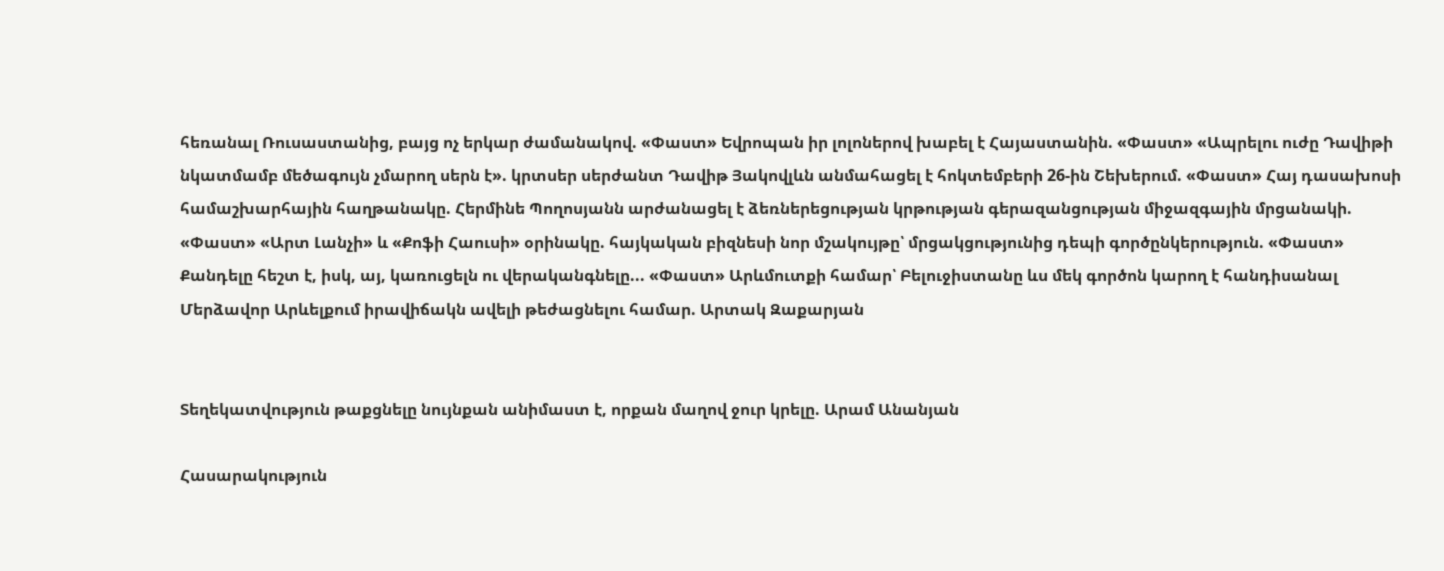հեռանալ Ռուսաստանից, բայց ոչ երկար ժամանակով. «Փաստ» Եվրոպան իր լոլոներով խաբել է Հայաստանին. «Փաստ» «Ապրելու ուժը Դավիթի նկատմամբ մեծագույն չմարող սերն է». կրտսեր սերժանտ Դավիթ Յակովլևն անմահացել է հոկտեմբերի 26-ին Շեխերում. «Փաստ» Հայ դասախոսի համաշխարհային հաղթանակը. Հերմինե Պողոսյանն արժանացել է ձեռներեցության կրթության գերազանցության միջազգային մրցանակի. «Փաստ» «Արտ Լանչի» և «Քոֆի Հաուսի» օրինակը. հայկական բիզնեսի նոր մշակույթը՝ մրցակցությունից դեպի գործընկերություն. «Փաստ» Քանդելը հեշտ է, իսկ, այ, կառուցելն ու վերականգնելը... «Փաստ» Արևմուտքի համար՝ Բելուջիստանը ևս մեկ գործոն կարող է հանդիսանալ Մերձավոր Արևելքում իրավիճակն ավելի թեժացնելու համար. Արտակ Զաքարյան


Տեղեկատվություն թաքցնելը նույնքան անիմաստ է, որքան մաղով ջուր կրելը. Արամ Անանյան

Հասարակություն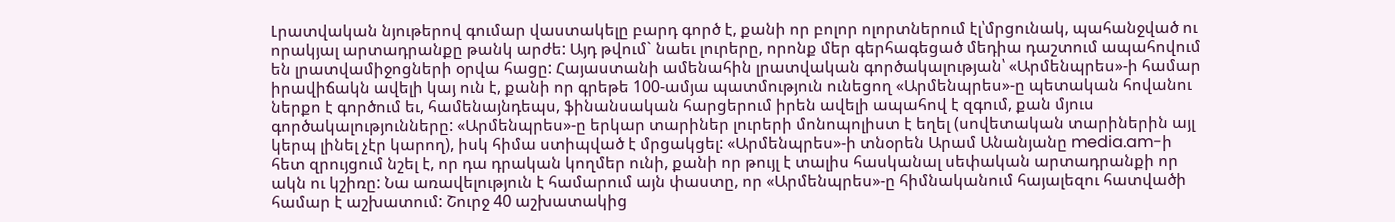Լրատվական նյութերով գումար վաստակելը բարդ գործ է, քանի որ բոլոր ոլորտներում էլ՝մրցունակ, պահանջված ու որակյալ արտադրանքը թանկ արժե: Այդ թվում` նաեւ լուրերը, որոնք մեր գերհագեցած մեդիա դաշտում ապահովում են լրատվամիջոցների օրվա հացը: Հայաստանի ամենահին լրատվական գործակալության՝ «Արմենպրես»-ի համար իրավիճակն ավելի կայ ուն է, քանի որ գրեթե 100-ամյա պատմություն ունեցող «Արմենպրես»-ը պետական հովանու ներքո է գործում եւ, համենայնդեպս, ֆինանսական հարցերում իրեն ավելի ապահով է զգում, քան մյուս գործակալությունները: «Արմենպրես»-ը երկար տարիներ լուրերի մոնոպոլիստ է եղել (սովետական տարիներին այլ կերպ լինել չէր կարող), իսկ հիմա ստիպված է մրցակցել: «Արմենպրես»-ի տնօրեն Արամ Անանյանը media.am-ի հետ զրույցում նշել է, որ դա դրական կողմեր ունի, քանի որ թույլ է տալիս հասկանալ սեփական արտադրանքի որ ակն ու կշիռը: Նա առավելություն է համարում այն փաստը, որ «Արմենպրես»-ը հիմնականում հայալեզու հատվածի համար է աշխատում: Շուրջ 40 աշխատակից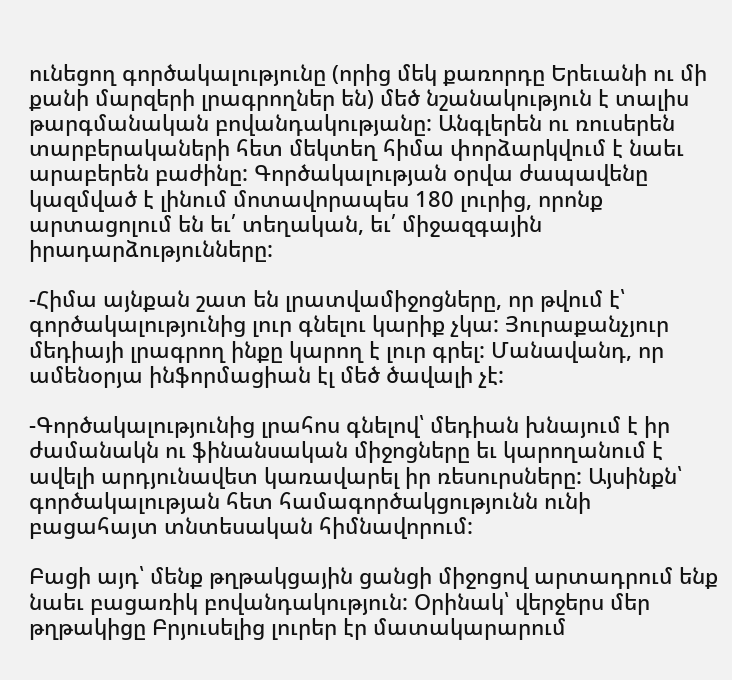ունեցող գործակալությունը (որից մեկ քառորդը Երեւանի ու մի քանի մարզերի լրագրողներ են) մեծ նշանակություն է տալիս թարգմանական բովանդակությանը: Անգլերեն ու ռուսերեն տարբերակաների հետ մեկտեղ հիմա փորձարկվում է նաեւ արաբերեն բաժինը: Գործակալության օրվա ժապավենը կազմված է լինում մոտավորապես 180 լուրից, որոնք արտացոլում են եւ՛ տեղական, եւ՛ միջազգային իրադարձությունները:

-Հիմա այնքան շատ են լրատվամիջոցները, որ թվում է՝ գործակալությունից լուր գնելու կարիք չկա: Յուրաքանչյուր մեդիայի լրագրող ինքը կարող է լուր գրել: Մանավանդ, որ ամենօրյա ինֆորմացիան էլ մեծ ծավալի չէ:

-Գործակալությունից լրահոս գնելով՝ մեդիան խնայում է իր ժամանակն ու ֆինանսական միջոցները եւ կարողանում է ավելի արդյունավետ կառավարել իր ռեսուրսները: Այսինքն՝ գործակալության հետ համագործակցությունն ունի բացահայտ տնտեսական հիմնավորում:

Բացի այդ՝ մենք թղթակցային ցանցի միջոցով արտադրում ենք նաեւ բացառիկ բովանդակություն: Օրինակ՝ վերջերս մեր թղթակիցը Բրյուսելից լուրեր էր մատակարարում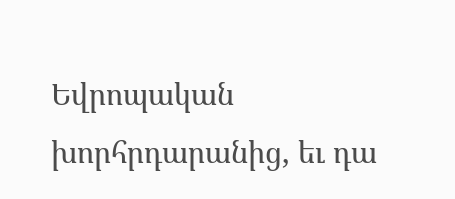Եվրոպական խորհրդարանից, եւ դա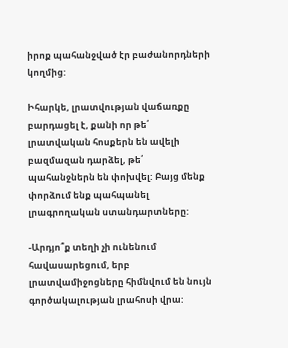իրոք պահանջված էր բաժանորդների կողմից:

Իհարկե, լրատվության վաճառքը բարդացել է, քանի որ թե՛ լրատվական հոսքերն են ավելի բազմազան դարձել, թե՛ պահանջներն են փոխվել: Բայց մենք փորձում ենք պահպանել լրագրողական ստանդարտները:

-Արդյո՞ք տեղի չի ունենում հավասարեցում, երբ լրատվամիջոցները հիմնվում են նույն գործակալության լրահոսի վրա: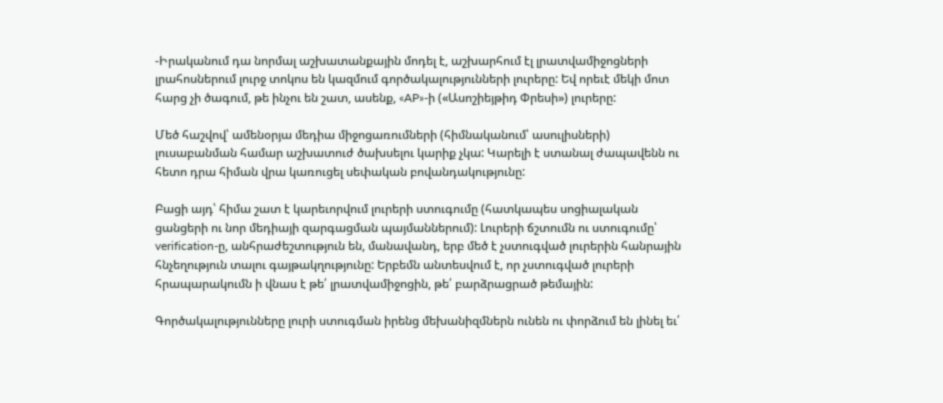-Իրականում դա նորմալ աշխատանքային մոդել է, աշխարհում էլ լրատվամիջոցների լրահոսներում լուրջ տոկոս են կազմում գործակալությունների լուրերը: Եվ որեւէ մեկի մոտ հարց չի ծագում, թե ինչու են շատ, ասենք, «AP»-ի («Ասոշիեյթիդ Փրեսի») լուրերը:

Մեծ հաշվով՝ ամենօրյա մեդիա միջոցառումների (հիմնականում՝ ասուլիսների) լուսաբանման համար աշխատուժ ծախսելու կարիք չկա: Կարելի է ստանալ ժապավենն ու հետո դրա հիման վրա կառուցել սեփական բովանդակությունը:

Բացի այդ՝ հիմա շատ է կարեւորվում լուրերի ստուգումը (հատկապես սոցիալական ցանցերի ու նոր մեդիայի զարգացման պայմաններում): Լուրերի ճշտումն ու ստուգումը՝ verification-ը, անհրաժեշտություն են, մանավանդ, երբ մեծ է չստուգված լուրերին հանրային հնչեղություն տալու գայթակղությունը: Երբեմն անտեսվում է, որ չստուգված լուրերի հրապարակումն ի վնաս է թե՛ լրատվամիջոցին, թե՛ բարձրացրած թեմային:

Գործակալությունները լուրի ստուգման իրենց մեխանիզմներն ունեն ու փորձում են լինել եւ՛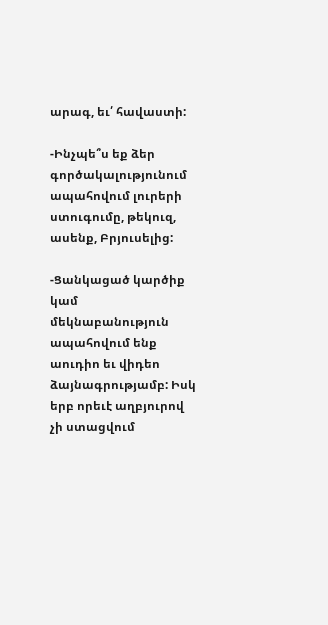արագ, եւ՛ հավաստի:

-Ինչպե՞ս եք ձեր գործակալությունում ապահովում լուրերի ստուգումը, թեկուզ, ասենք, Բրյուսելից:

-Ցանկացած կարծիք կամ մեկնաբանություն ապահովում ենք աուդիո եւ վիդեո ձայնագրությամբ: Իսկ երբ որեւէ աղբյուրով չի ստացվում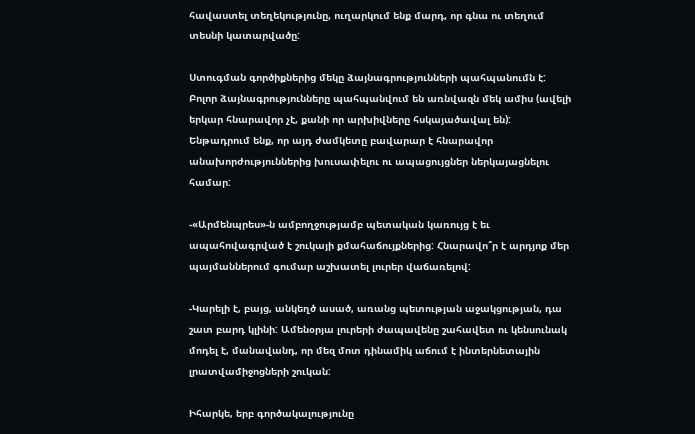հավաստել տեղեկությունը, ուղարկում ենք մարդ, որ գնա ու տեղում տեսնի կատարվածը:

Ստուգման գործիքներից մեկը ձայնագրությունների պահպանումն է: Բոլոր ձայնագրությունները պահպանվում են առնվազն մեկ ամիս (ավելի երկար հնարավոր չէ, քանի որ արխիվները հսկայածավալ են): Ենթադրում ենք, որ այդ ժամկետը բավարար է հնարավոր անախորժություններից խուսափելու ու ապացույցներ ներկայացնելու համար:

-«Արմենպրես»-ն ամբողջությամբ պետական կառույց է եւ ապահովագրված է շուկայի քմահաճույքներից: Հնարավո՞ր է արդյոք մեր պայմաններում գումար աշխատել լուրեր վաճառելով:

-Կարելի է, բայց, անկեղծ ասած, առանց պետության աջակցության, դա շատ բարդ կլինի: Ամենօրյա լուրերի ժապավենը շահավետ ու կենսունակ մոդել է, մանավանդ, որ մեզ մոտ դինամիկ աճում է ինտերնետային լրատվամիջոցների շուկան:

Իհարկե, երբ գործակալությունը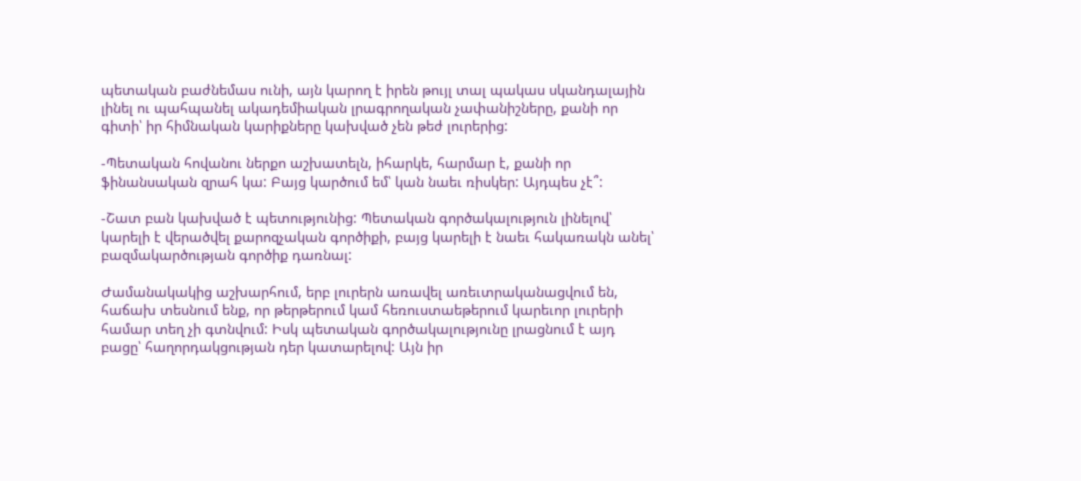պետական բաժնեմաս ունի, այն կարող է իրեն թույլ տալ պակաս սկանդալային լինել ու պահպանել ակադեմիական լրագրողական չափանիշները, քանի որ գիտի՝ իր հիմնական կարիքները կախված չեն թեժ լուրերից:

-Պետական հովանու ներքո աշխատելն, իհարկե, հարմար է, քանի որ ֆինանսական զրահ կա: Բայց կարծում եմ՝ կան նաեւ ռիսկեր: Այդպես չէ՞:

-Շատ բան կախված է պետությունից: Պետական գործակալություն լինելով՝ կարելի է վերածվել քարոզչական գործիքի, բայց կարելի է նաեւ հակառակն անել՝ բազմակարծության գործիք դառնալ:

Ժամանակակից աշխարհում, երբ լուրերն առավել առեւտրականացվում են, հաճախ տեսնում ենք, որ թերթերում կամ հեռուստաեթերում կարեւոր լուրերի համար տեղ չի գտնվում: Իսկ պետական գործակալությունը լրացնում է այդ բացը՝ հաղորդակցության դեր կատարելով: Այն իր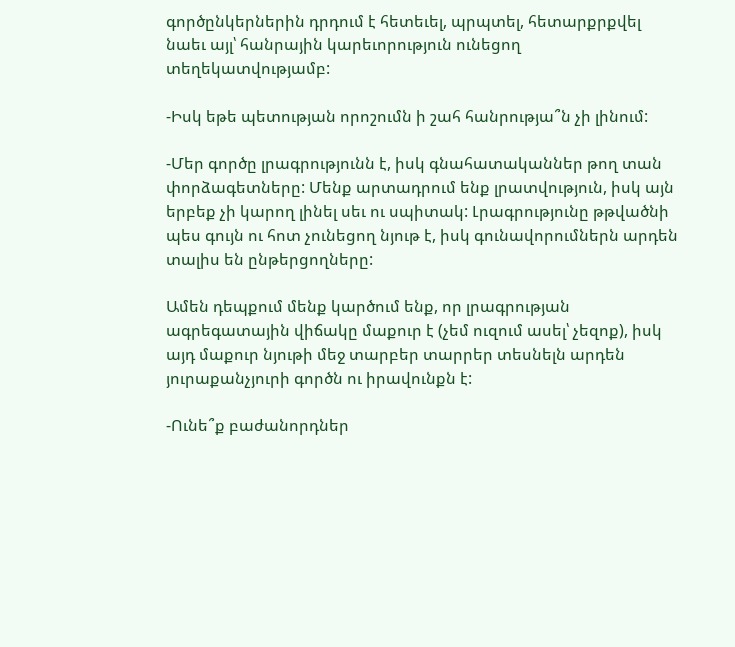գործընկերներին դրդում է հետեւել, պրպտել, հետարքրքվել նաեւ այլ՝ հանրային կարեւորություն ունեցող տեղեկատվությամբ:

-Իսկ եթե պետության որոշումն ի շահ հանրությա՞ն չի լինում:

-Մեր գործը լրագրությունն է, իսկ գնահատականներ թող տան փորձագետները: Մենք արտադրում ենք լրատվություն, իսկ այն երբեք չի կարող լինել սեւ ու սպիտակ: Լրագրությունը թթվածնի պես գույն ու հոտ չունեցող նյութ է, իսկ գունավորումներն արդեն տալիս են ընթերցողները:

Ամեն դեպքում մենք կարծում ենք, որ լրագրության ագրեգատային վիճակը մաքուր է (չեմ ուզում ասել՝ չեզոք), իսկ այդ մաքուր նյութի մեջ տարբեր տարրեր տեսնելն արդեն յուրաքանչյուրի գործն ու իրավունքն է:

-Ունե՞ք բաժանորդներ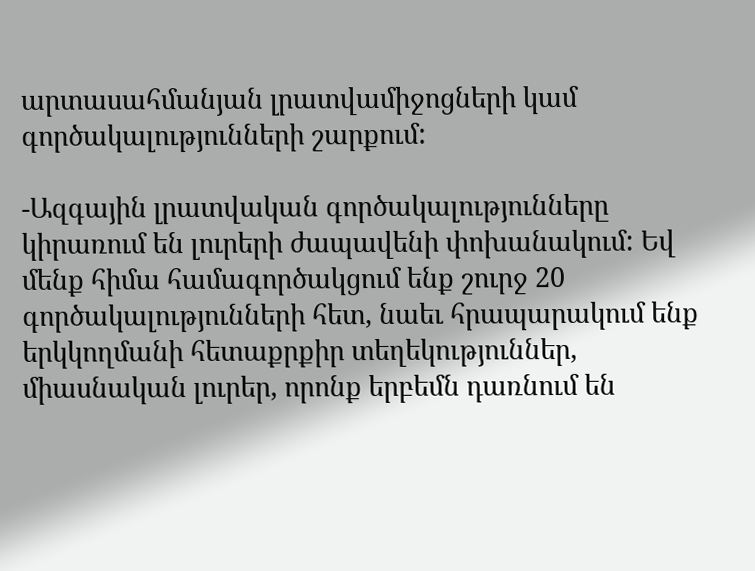արտասահմանյան լրատվամիջոցների կամ գործակալությունների շարքում:

-Ազգային լրատվական գործակալությունները կիրառում են լուրերի ժապավենի փոխանակում: Եվ մենք հիմա համագործակցում ենք շուրջ 20 գործակալությունների հետ, նաեւ հրապարակում ենք երկկողմանի հետաքրքիր տեղեկություններ, միասնական լուրեր, որոնք երբեմն դառնում են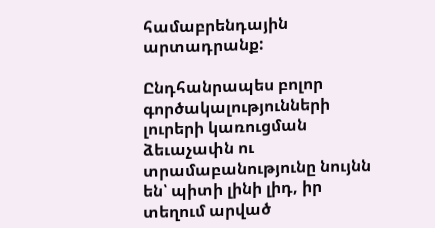համաբրենդային արտադրանք:

Ընդհանրապես բոլոր գործակալությունների լուրերի կառուցման ձեւաչափն ու տրամաբանությունը նույնն են՝ պիտի լինի լիդ, իր տեղում արված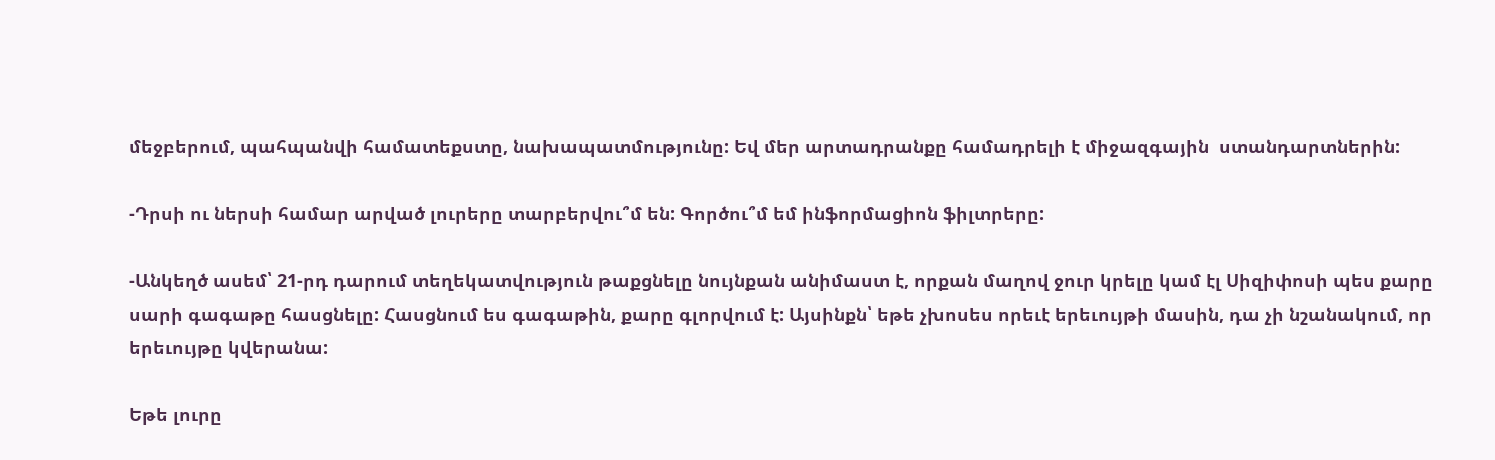մեջբերում, պահպանվի համատեքստը, նախապատմությունը: Եվ մեր արտադրանքը համադրելի է միջազգային  ստանդարտներին:

-Դրսի ու ներսի համար արված լուրերը տարբերվու՞մ են: Գործու՞մ եմ ինֆորմացիոն ֆիլտրերը:

-Անկեղծ ասեմ՝ 21-րդ դարում տեղեկատվություն թաքցնելը նույնքան անիմաստ է, որքան մաղով ջուր կրելը կամ էլ Սիզիփոսի պես քարը սարի գագաթը հասցնելը: Հասցնում ես գագաթին, քարը գլորվում է: Այսինքն՝ եթե չխոսես որեւէ երեւույթի մասին, դա չի նշանակում, որ երեւույթը կվերանա:

Եթե լուրը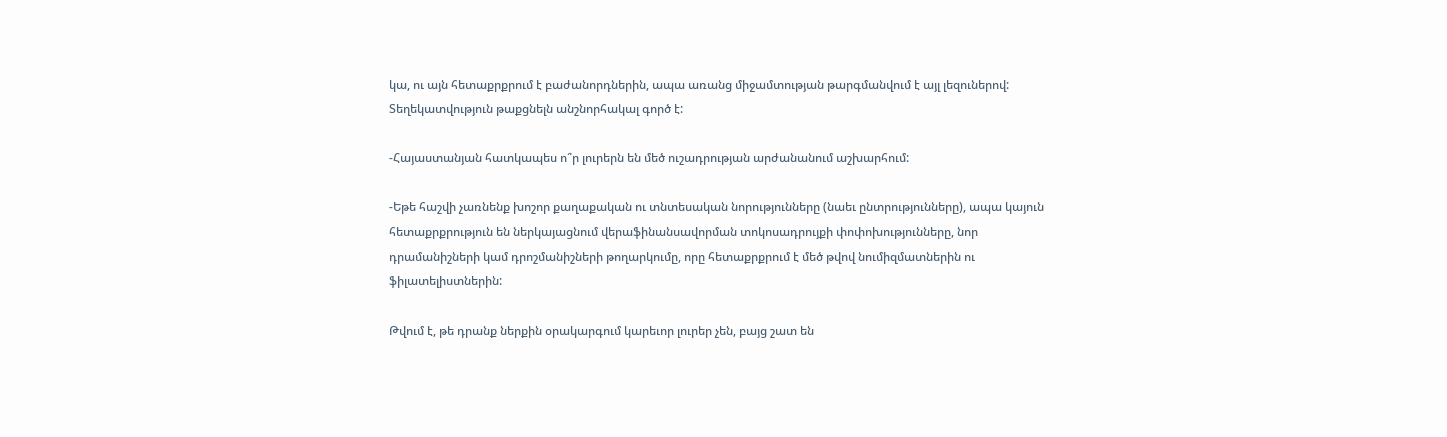կա, ու այն հետաքրքրում է բաժանորդներին, ապա առանց միջամտության թարգմանվում է այլ լեզուներով: Տեղեկատվություն թաքցնելն անշնորհակալ գործ է:

-Հայաստանյան հատկապես ո՞ր լուրերն են մեծ ուշադրության արժանանում աշխարհում:

-Եթե հաշվի չառնենք խոշոր քաղաքական ու տնտեսական նորությունները (նաեւ ընտրությունները), ապա կայուն հետաքրքրություն են ներկայացնում վերաֆինանսավորման տոկոսադրույքի փոփոխությունները, նոր դրամանիշների կամ դրոշմանիշների թողարկումը, որը հետաքրքրում է մեծ թվով նումիզմատներին ու ֆիլատելիստներին:

Թվում է, թե դրանք ներքին օրակարգում կարեւոր լուրեր չեն, բայց շատ են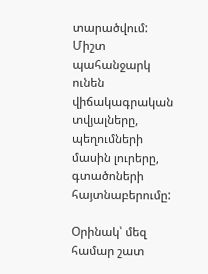տարածվում: Միշտ պահանջարկ ունեն վիճակագրական տվյալները, պեղումների մասին լուրերը, գտածոների հայտնաբերումը:

Օրինակ՝ մեզ համար շատ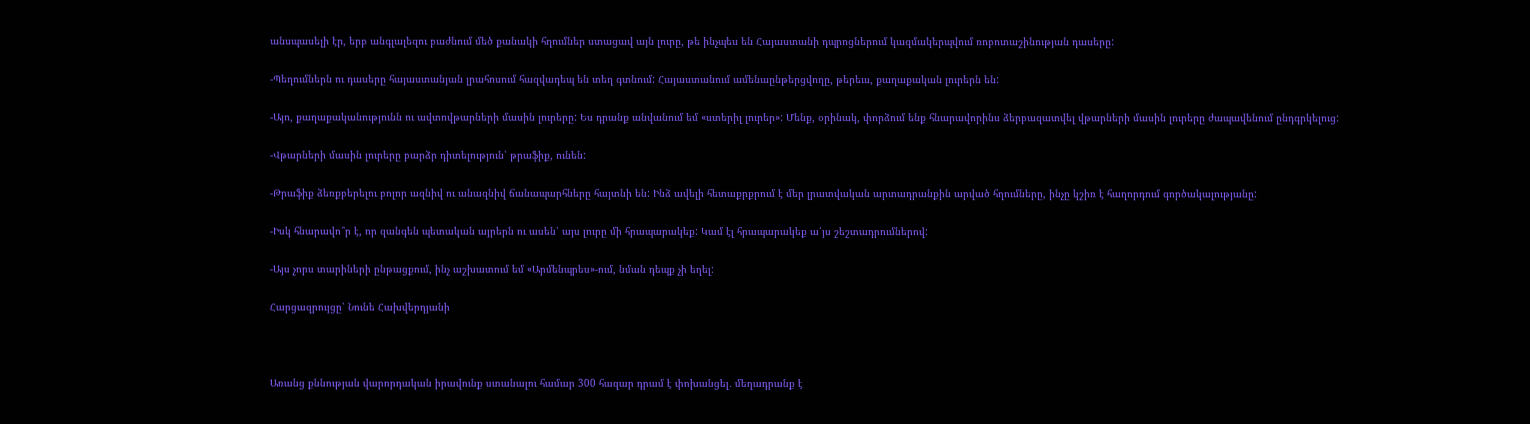անսպասելի էր, երբ անգլալեզու բաժնում մեծ քանակի հղումներ ստացավ այն լուրը, թե ինչպես են Հայաստանի դպրոցներում կազմակերպվում ռոբոտաշինության դասերը:

-Պեղումներն ու դասերը հայաստանյան լրահոսում հազվադեպ են տեղ գտնում: Հայաստանում ամենաընթերցվողը, թերեւս, քաղաքական լուրերն են:

-Այո, քաղաքականությունն ու ավտովթարների մասին լուրերը: Ես դրանք անվանում եմ «ստերիլ լուրեր»: Մենք, օրինակ, փորձում ենք հնարավորինս ձերբազատվել վթարների մասին լուրերը ժապավենում ընդգրկելուց:

-Վթարների մասին լուրերը բարձր դիտելություն՝ թրաֆիք, ունեն:

-Թրաֆիք ձեռքբերելու բոլոր ազնիվ ու անազնիվ ճանապարհները հայտնի են: Ինձ ավելի հետաքրքրում է մեր լրատվական արտադրանքին արված հղումները, ինչը կշիռ է հաղորդում գործակալությանը:

-Իսկ հնարավո՞ր է, որ զանգեն պետական այրերն ու ասեն՝ այս լուրը մի հրապարակեք: Կամ էլ հրապարակեք ա՛յս շեշտադրումներով:

-Այս չորս տարիների ընթացքում, ինչ աշխատում եմ «Արմենպրես»-ում, նման դեպք չի եղել:

Հարցազրույցը՝ Նունե Հախվերդյանի



Առանց քննության վարորդական իրավունք ստանալու համար 300 հազար դրամ է փոխանցել․ մեղադրանք է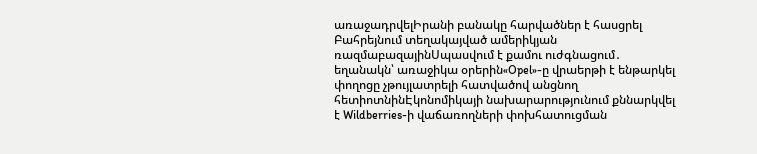առաջադրվելԻրանի բանակը հարվածներ է հասցրել Բահրեյնում տեղակայված ամերիկյան ռազմաբազայինՍպասվում է քամու ուժգնացում․ եղանակն՝ առաջիկա օրերին«Opel»-ը վրաերթի է ենթարկել փողոցը չթույլատրելի հատվածով անցնող հետիոտնինԷկոնոմիկայի նախարարությունում քննարկվել է Wildberries-ի վաճառողների փոխհատուցման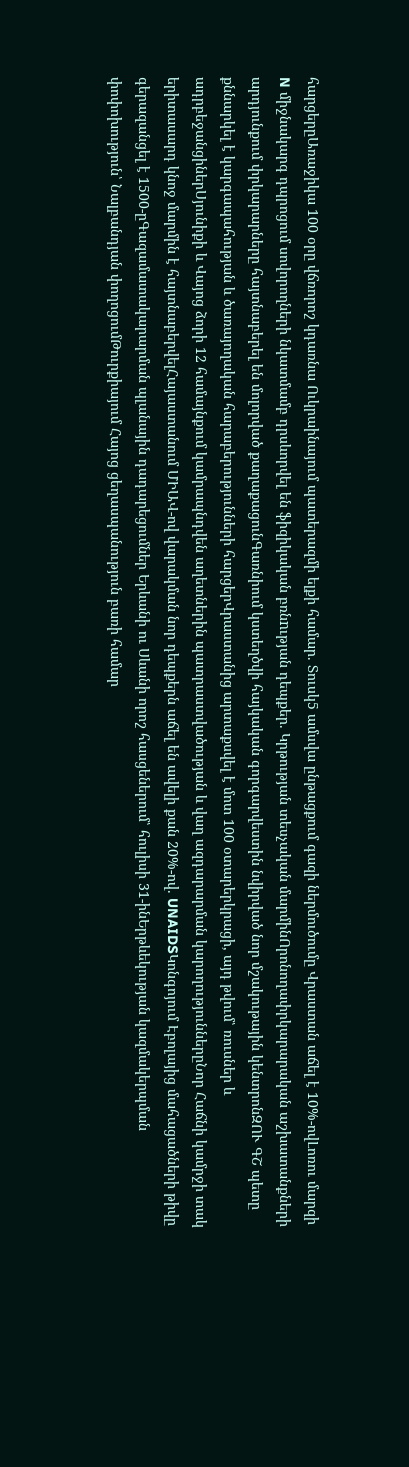հարցերըԱռաջիկա 100 օրը վճռորոշ կդառնա Ուկրաինայում պատերազմի ելքի համար. Տուսկ5 ամսվա ընթացքում գազի ներմուծումը Վրաստան աճել է 10%-ովԼոռու մարզի N միջնակարգ դպրոցում սովորողների նկատմամբ դրսևորվել են ֆիզիկական բռնnւթյան դեպքեր. Կրթության տեսչական մարմինՈրոնողափրկարարական աշխատանքների արդյունքում փրկարարները հայտնաբերել են մոլորված քաղաքացունԳառնիում կստեղծվի հայկական գորգարվեստին նվիրված նոր մշակութային կենտրոնԶՈՒ ԳՇ պետը քննարկել է կարգապահության և ծառայողական հարաբերությունների հարցերՎրաստանից արտաքսվել է մոտ 100 օտարերկրացի, այդ թվում՝ ռուսներ և ադրբեջանցիներՍյունիքի և Վայոց ձորի 12 համայնքում կամրապնդվեն աղետներին պատրաստվածության և վաղ ազդարարման կարողություններըՆոր Հաճնի կամրջի տակ երիտասարդ կնոջ մարմին է հայտնաբերվելՀայաստանում ՄԻԱՎ-ով վարակման նոր դեպքերն աճել են ավելի քան 20%-ով. UNAIDSԿոնգոյում Էբոլայից մահացածների թիվը գերազանցել է 1500-ըԳազամատակարարման պլանային դադարեցումներ Երևանի ու Սևանի որոշ հասցեներում՝ հուլիսի 31-ինԵրթևեկության կազմակերպման փոփոխություն՝ Նալբանդյան փողոցումԹուրքիայում Հայոց ցեղասպանություն բառի համար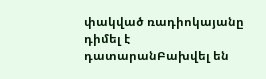փակված ռադիոկայանը դիմել է դատարանԲախվել են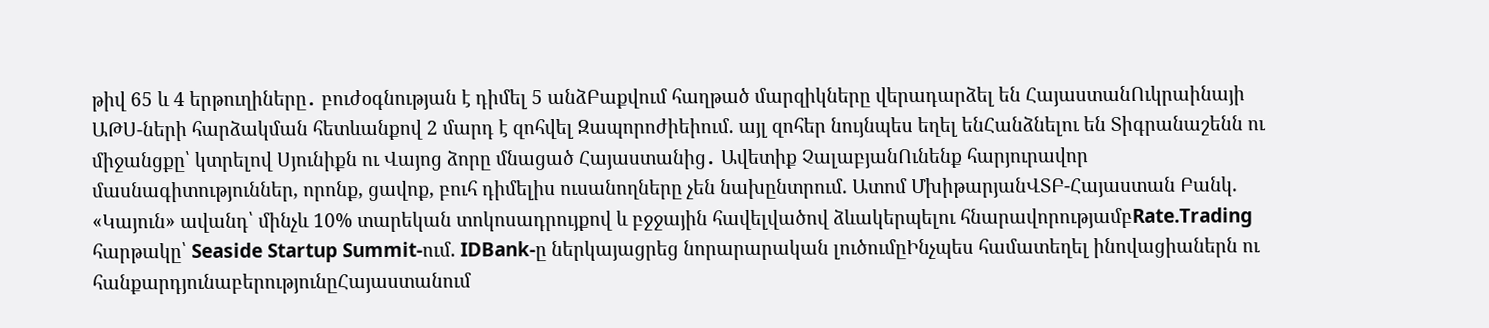թիվ 65 և 4 երթուղիները․ բուժօգնության է դիմել 5 անձԲաքվում հաղթած մարզիկները վերադարձել են ՀայաստանՈւկրաինայի ԱԹՍ-ների հարձակման հետևանքով 2 մարդ է զոհվել Զապորոժիեիում. այլ զոհեր նույնպես եղել ենՀանձնելու են Տիգրանաշենն ու միջանցքը՝ կտրելով Սյունիքն ու Վայոց ձորը մնացած Հայաստանից․ Ավետիք ՉալաբյանՈւնենք հարյուրավոր մասնագիտություններ, որոնք, ցավոք, բուհ դիմելիս ուսանողները չեն նախընտրում. Ատոմ ՄխիթարյանՎՏԲ-Հայաստան Բանկ. «Կայուն» ավանդ՝ մինչև 10% տարեկան տոկոսադրույքով և բջջային հավելվածով ձևակերպելու հնարավորությամբRate.Trading հարթակը՝ Seaside Startup Summit-ում. IDBank-ը ներկայացրեց նորարարական լուծումըԻնչպես համատեղել ինովացիաներն ու հանքարդյունաբերությունըՀայաստանում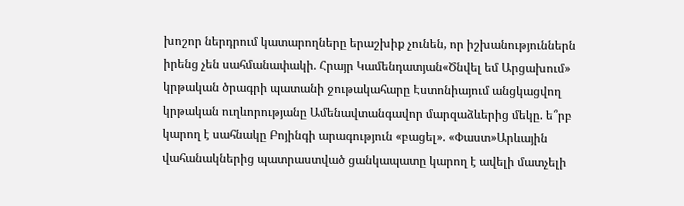խոշոր ներդրում կատարողները երաշխիք չունեն, որ իշխանություններն իրենց չեն սահմանափակի. Հրայր Կամենդատյան«Ծնվել եմ Արցախում» կրթական ծրագրի պատանի ջութակահարը Էստոնիայում անցկացվող կրթական ուղևորությանը Ամենավտանգավոր մարզաձևերից մեկը. ե՞րբ կարող է սահնակը Բոյինգի արագություն «բացել». «Փաստ»Արևային վահանակներից պատրաստված ցանկապատը կարող է ավելի մատչելի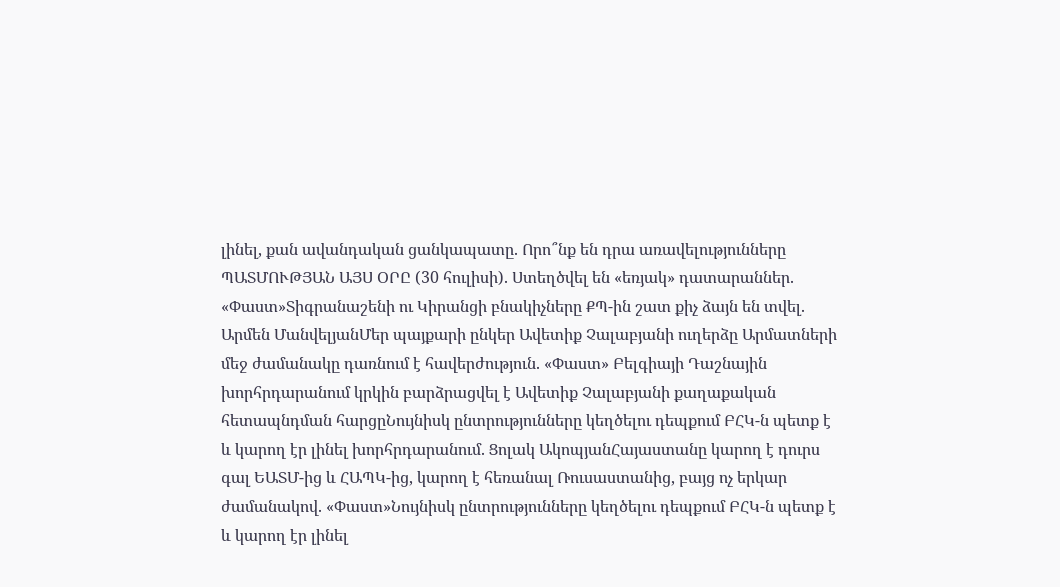լինել, քան ավանդական ցանկապատը. Որո՞նք են դրա առավելությունները ՊԱՏՄՈՒԹՅԱՆ ԱՅՍ ՕՐԸ (30 հուլիսի). Ստեղծվել են «եռյակ» դատարաններ. «Փաստ»Տիգրանաշենի ու Կիրանցի բնակիչները ՔՊ-ին շատ քիչ ձայն են տվել. Արմեն ՄանվելյանՄեր պայքարի ընկեր Ավետիք Չալաբյանի ուղերձը Արմատների մեջ ժամանակը դառնում է հավերժություն. «Փաստ» Բելգիայի Դաշնային խորհրդարանում կրկին բարձրացվել է Ավետիք Չալաբյանի քաղաքական հետապնդման հարցըՆույնիսկ ընտրությունները կեղծելու դեպքում ԲՀԿ-ն պետք է և կարող էր լինել խորհրդարանում. Ցոլակ ԱկոպյանՀայաստանը կարող է դուրս գալ ԵԱՏՄ-ից և ՀԱՊԿ-ից, կարող է հեռանալ Ռուսաստանից, բայց ոչ երկար ժամանակով. «Փաստ»Նույնիսկ ընտրությունները կեղծելու դեպքում ԲՀԿ-ն պետք է և կարող էր լինել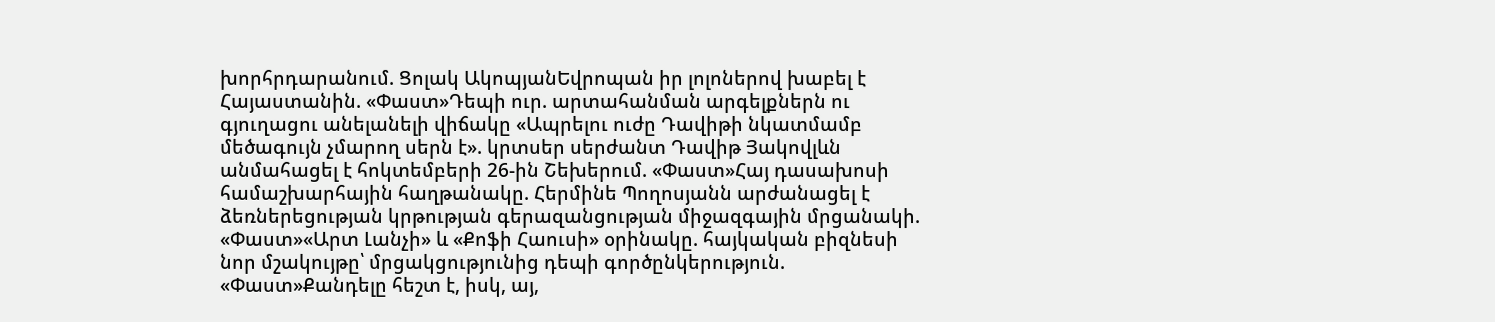խորհրդարանում. Ցոլակ ԱկոպյանԵվրոպան իր լոլոներով խաբել է Հայաստանին. «Փաստ»Դեպի ուր. արտահանման արգելքներն ու գյուղացու անելանելի վիճակը «Ապրելու ուժը Դավիթի նկատմամբ մեծագույն չմարող սերն է». կրտսեր սերժանտ Դավիթ Յակովլևն անմահացել է հոկտեմբերի 26-ին Շեխերում. «Փաստ»Հայ դասախոսի համաշխարհային հաղթանակը. Հերմինե Պողոսյանն արժանացել է ձեռներեցության կրթության գերազանցության միջազգային մրցանակի. «Փաստ»«Արտ Լանչի» և «Քոֆի Հաուսի» օրինակը. հայկական բիզնեսի նոր մշակույթը՝ մրցակցությունից դեպի գործընկերություն. «Փաստ»Քանդելը հեշտ է, իսկ, այ,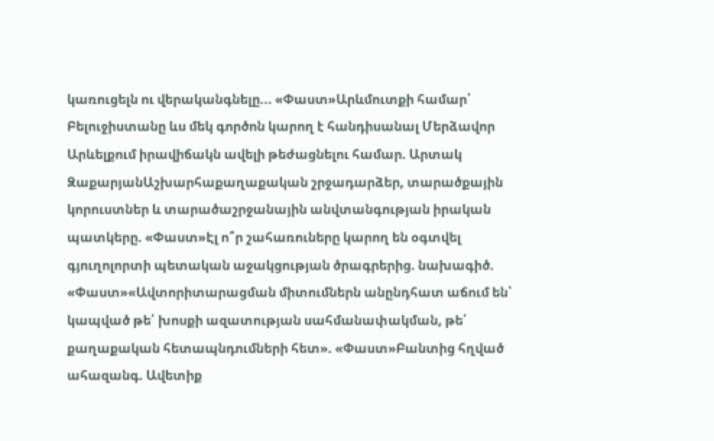կառուցելն ու վերականգնելը... «Փաստ»Արևմուտքի համար՝ Բելուջիստանը ևս մեկ գործոն կարող է հանդիսանալ Մերձավոր Արևելքում իրավիճակն ավելի թեժացնելու համար. Արտակ ԶաքարյանԱշխարհաքաղաքական շրջադարձեր, տարածքային կորուստներ և տարածաշրջանային անվտանգության իրական պատկերը. «Փաստ»Էլ ո՞ր շահառուները կարող են օգտվել գյուղոլորտի պետական աջակցության ծրագրերից. նախագիծ. «Փաստ»«Ավտորիտարացման միտումներն անընդհատ աճում են՝ կապված թե՛ խոսքի ազատության սահմանափակման, թե՛ քաղաքական հետապնդումների հետ». «Փաստ»Բանտից հղված ահազանգ. Ավետիք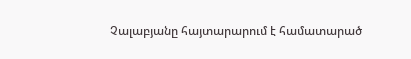Չալաբյանը հայտարարում է համատարած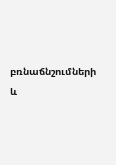բռնաճնշումների և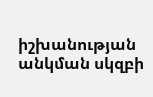իշխանության անկման սկզբի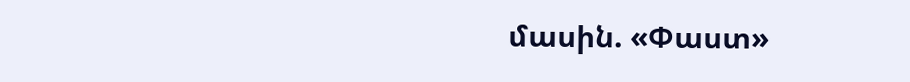մասին. «Փաստ»